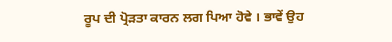ਰੂਪ ਦੀ ਪ੍ਰੋੜਤਾ ਕਾਰਨ ਲਗ ਪਿਆ ਹੋਵੇ । ਭਾਵੇਂ ਉਹ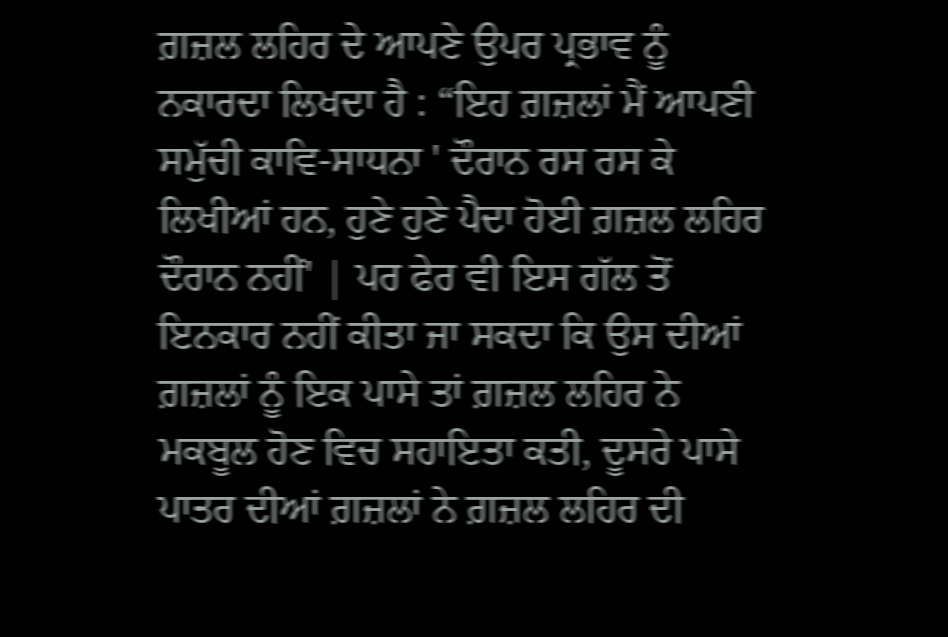ਗ਼ਜ਼ਲ ਲਹਿਰ ਦੇ ਆਪਣੇ ਉਪਰ ਪ੍ਰਭਾਵ ਨੂੰ ਨਕਾਰਦਾ ਲਿਖਦਾ ਹੈ : “ਇਹ ਗ਼ਜ਼ਲਾਂ ਮੈਂ ਆਪਣੀ ਸਮੁੱਚੀ ਕਾਵਿ-ਸਾਧਨਾ ' ਦੌਰਾਨ ਰਸ ਰਸ ਕੇ ਲਿਖੀਆਂ ਹਨ, ਹੁਣੇ ਹੁਣੇ ਪੈਦਾ ਹੋਈ ਗ਼ਜ਼ਲ ਲਹਿਰ ਦੌਰਾਨ ਨਹੀਂ' | ਪਰ ਫੇਰ ਵੀ ਇਸ ਗੱਲ ਤੋਂ ਇਨਕਾਰ ਨਹੀਂ ਕੀਤਾ ਜਾ ਸਕਦਾ ਕਿ ਉਸ ਦੀਆਂ ਗ਼ਜ਼ਲਾਂ ਨੂੰ ਇਕ ਪਾਸੇ ਤਾਂ ਗ਼ਜ਼ਲ ਲਹਿਰ ਨੇ ਮਕਬੂਲ ਹੋਣ ਵਿਚ ਸਹਾਇਤਾ ਕਤੀ, ਦੂਸਰੇ ਪਾਸੇ ਪਾਤਰ ਦੀਆਂ ਗ਼ਜ਼ਲਾਂ ਨੇ ਗ਼ਜ਼ਲ ਲਹਿਰ ਦੀ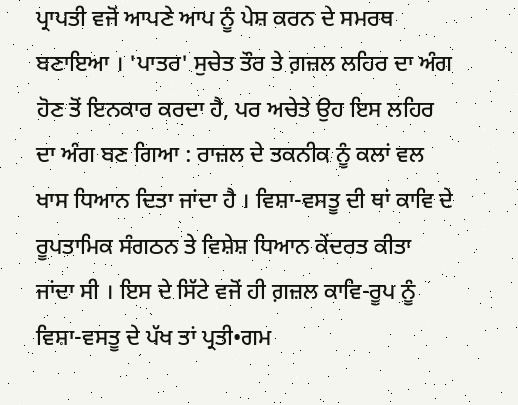ਪ੍ਰਾਪਤੀ ਵਜੋਂ ਆਪਣੇ ਆਪ ਨੂੰ ਪੇਸ਼ ਕਰਨ ਦੇ ਸਮਰਥ ਬਣਾਇਆ । 'ਪਾਤਰ' ਸੁਚੇਤ ਤੌਰ ਤੇ ਗ਼ਜ਼ਲ ਲਹਿਰ ਦਾ ਅੰਗ ਹੋਣ ਤੋਂ ਇਨਕਾਰ ਕਰਦਾ ਹੈ, ਪਰ ਅਚੇਤੇ ਉਹ ਇਸ ਲਹਿਰ ਦਾ ਅੰਗ ਬਣ ਗਿਆ : ਰਾਜ਼ਲ ਦੇ ਤਕਨੀਕ ਨੂੰ ਕਲਾਂ ਵਲ ਖਾਸ ਧਿਆਨ ਦਿਤਾ ਜਾਂਦਾ ਹੈ । ਵਿਸ਼ਾ-ਵਸਤੂ ਦੀ ਥਾਂ ਕਾਵਿ ਦੇ ਰੂਪਤਾਮਿਕ ਸੰਗਠਨ ਤੇ ਵਿਸ਼ੇਸ਼ ਧਿਆਨ ਕੇਂਦਰਤ ਕੀਤਾ ਜਾਂਦਾ ਸੀ । ਇਸ ਦੇ ਸਿੱਟੇ ਵਜੋਂ ਹੀ ਗ਼ਜ਼ਲ ਕਾਵਿ-ਰੂਪ ਨੂੰ ਵਿਸ਼ਾ-ਵਸਤੂ ਦੇ ਪੱਖ ਤਾਂ ਪ੍ਰਤੀ•ਗਮ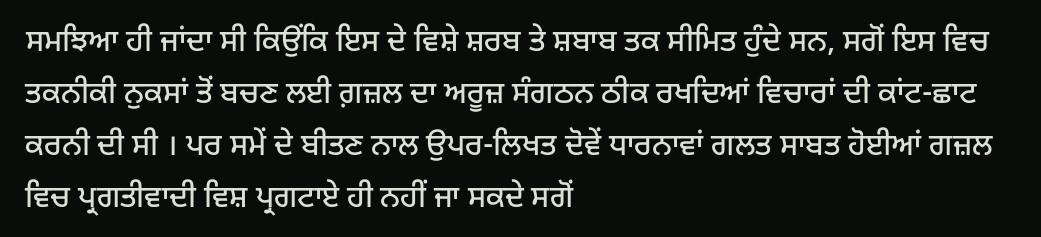ਸਮਝਿਆ ਹੀ ਜਾਂਦਾ ਸੀ ਕਿਉਂਕਿ ਇਸ ਦੇ ਵਿਸ਼ੇ ਸ਼ਰਬ ਤੇ ਸ਼ਬਾਬ ਤਕ ਸੀਮਿਤ ਹੁੰਦੇ ਸਨ, ਸਗੋਂ ਇਸ ਵਿਚ ਤਕਨੀਕੀ ਨੁਕਸਾਂ ਤੋਂ ਬਚਣ ਲਈ ਗ਼ਜ਼ਲ ਦਾ ਅਰੂਜ਼ ਸੰਗਠਨ ਠੀਕ ਰਖਦਿਆਂ ਵਿਚਾਰਾਂ ਦੀ ਕਾਂਟ-ਛਾਟ ਕਰਨੀ ਦੀ ਸੀ । ਪਰ ਸਮੇਂ ਦੇ ਬੀਤਣ ਨਾਲ ਉਪਰ-ਲਿਖਤ ਦੋਵੇਂ ਧਾਰਨਾਵਾਂ ਗਲਤ ਸਾਬਤ ਹੋਈਆਂ ਗਜ਼ਲ ਵਿਚ ਪ੍ਰਗਤੀਵਾਦੀ ਵਿਸ਼ ਪ੍ਰਗਟਾਏ ਹੀ ਨਹੀਂ ਜਾ ਸਕਦੇ ਸਗੋਂ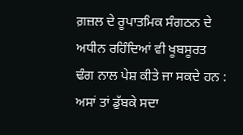ਗ਼ਜ਼ਲ ਦੇ ਰੂਪਾਤਮਿਕ ਸੰਗਠਨ ਦੇ ਅਧੀਨ ਰਹਿੰਦਿਆਂ ਵੀ ਖੂਬਸੂਰਤ ਢੰਗ ਨਾਲ ਪੇਸ਼ ਕੀਤੇ ਜਾ ਸਕਦੇ ਹਨ : ਅਸਾਂ ਤਾਂ ਡੁੱਬਕੇ ਸਦਾ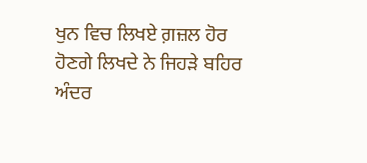ਖੁਨ ਵਿਚ ਲਿਖਏ ਗ਼ਜ਼ਲ ਹੋਰ ਹੋਣਗੇ ਲਿਖਦੇ ਨੇ ਜਿਹੜੇ ਬਹਿਰ ਅੰਦਰ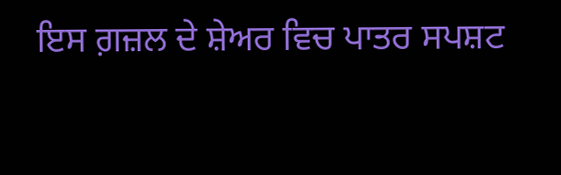ਇਸ ਗ਼ਜ਼ਲ ਦੇ ਸ਼ੇਅਰ ਵਿਚ ਪਾਤਰ ਸਪਸ਼ਟ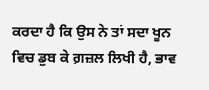ਕਰਦਾ ਹੈ ਕਿ ਉਸ ਨੇ ਤਾਂ ਸਦਾ ਖੂਨ ਵਿਚ ਡੁਬ ਕੇ ਗ਼ਜ਼ਲ ਲਿਖੀ ਹੈ, ਭਾਵ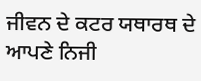ਜੀਵਨ ਦੇ ਕਟਰ ਯਥਾਰਥ ਦੇ ਆਪਣੇ ਨਿਜੀ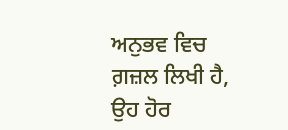ਅਨੁਭਵ ਵਿਚ ਗ਼ਜ਼ਲ ਲਿਖੀ ਹੈ, ਉਹ ਹੋਰ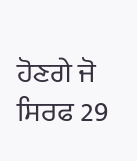ਹੋਣਗੇ ਜੋ ਸਿਰਫ 29